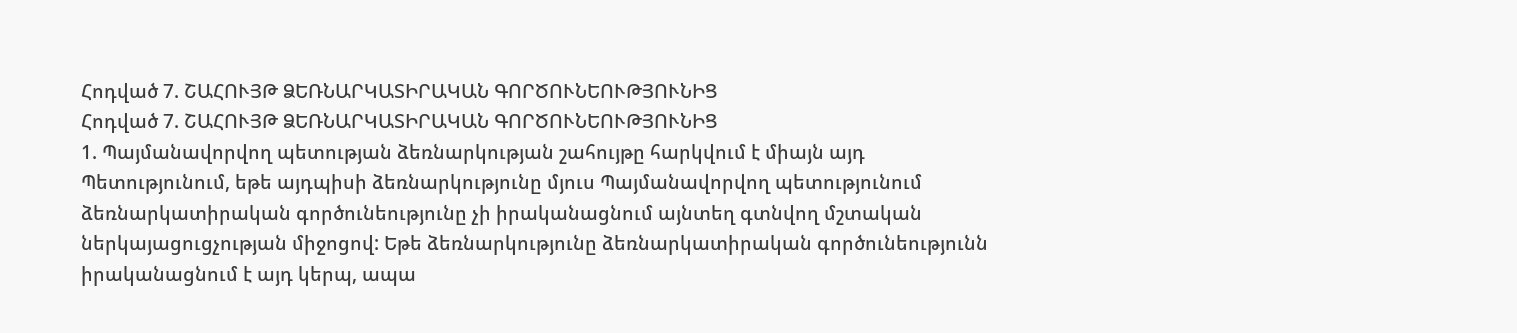Հոդված 7. ՇԱՀՈՒՅԹ ՁԵՌՆԱՐԿԱՏԻՐԱԿԱՆ ԳՈՐԾՈՒՆԵՈՒԹՅՈՒՆԻՑ
Հոդված 7. ՇԱՀՈՒՅԹ ՁԵՌՆԱՐԿԱՏԻՐԱԿԱՆ ԳՈՐԾՈՒՆԵՈՒԹՅՈՒՆԻՑ
1. Պայմանավորվող պետության ձեռնարկության շահույթը հարկվում է միայն այդ Պետությունում, եթե այդպիսի ձեռնարկությունը մյուս Պայմանավորվող պետությունում ձեռնարկատիրական գործունեությունը չի իրականացնում այնտեղ գտնվող մշտական ներկայացուցչության միջոցով: Եթե ձեռնարկությունը ձեռնարկատիրական գործունեությունն իրականացնում է այդ կերպ, ապա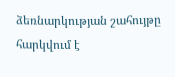ձեռնարկության շահույթը հարկվում է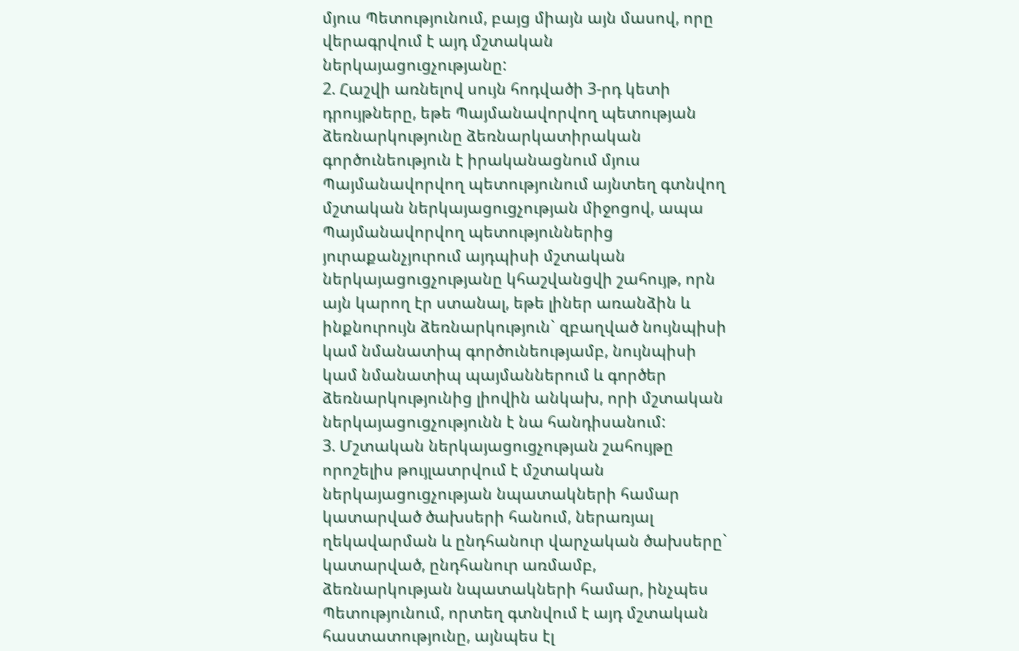մյուս Պետությունում, բայց միայն այն մասով, որը վերագրվում է այդ մշտական ներկայացուցչությանը:
2. Հաշվի առնելով սույն հոդվածի 3-րդ կետի դրույթները, եթե Պայմանավորվող պետության ձեռնարկությունը ձեռնարկատիրական գործունեություն է իրականացնում մյուս Պայմանավորվող պետությունում այնտեղ գտնվող մշտական ներկայացուցչության միջոցով, ապա Պայմանավորվող պետություններից յուրաքանչյուրում այդպիսի մշտական ներկայացուցչությանը կհաշվանցվի շահույթ, որն այն կարող էր ստանալ, եթե լիներ առանձին և ինքնուրույն ձեռնարկություն` զբաղված նույնպիսի կամ նմանատիպ գործունեությամբ, նույնպիսի կամ նմանատիպ պայմաններում և գործեր ձեռնարկությունից լիովին անկախ, որի մշտական ներկայացուցչությունն է նա հանդիսանում:
3. Մշտական ներկայացուցչության շահույթը որոշելիս թույլատրվում է մշտական ներկայացուցչության նպատակների համար կատարված ծախսերի հանում, ներառյալ ղեկավարման և ընդհանուր վարչական ծախսերը` կատարված, ընդհանուր առմամբ, ձեռնարկության նպատակների համար, ինչպես Պետությունում, որտեղ գտնվում է այդ մշտական հաստատությունը, այնպես էլ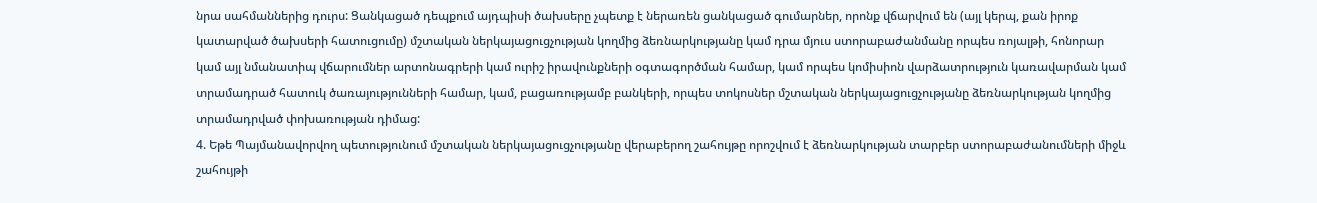նրա սահմաններից դուրս: Ցանկացած դեպքում այդպիսի ծախսերը չպետք է ներառեն ցանկացած գումարներ, որոնք վճարվում են (այլ կերպ, քան իրոք կատարված ծախսերի հատուցումը) մշտական ներկայացուցչության կողմից ձեռնարկությանը կամ դրա մյուս ստորաբաժանմանը որպես ռոյալթի, հոնորար կամ այլ նմանատիպ վճարումներ արտոնագրերի կամ ուրիշ իրավունքների օգտագործման համար, կամ որպես կոմիսիոն վարձատրություն կառավարման կամ տրամադրած հատուկ ծառայությունների համար, կամ, բացառությամբ բանկերի, որպես տոկոսներ մշտական ներկայացուցչությանը ձեռնարկության կողմից տրամադրված փոխառության դիմաց:
4. Եթե Պայմանավորվող պետությունում մշտական ներկայացուցչությանը վերաբերող շահույթը որոշվում է ձեռնարկության տարբեր ստորաբաժանումների միջև շահույթի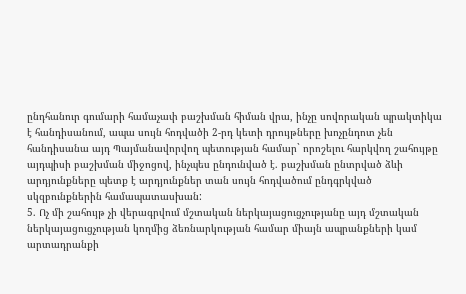ընդհանուր գումարի համաչափ բաշխման հիման վրա, ինչը սովորական պրակտիկա է հանդիսանում, ապա սույն հոդվածի 2-րդ կետի դրույթները խոչընդոտ չեն հանդիսանա այդ Պայմանավորվող պետության համար` որոշելու հարկվող շահույթը այդպիսի բաշխման միջոցով, ինչպես ընդունված է. բաշխման ընտրված ձևի արդյունքները պետք է արդյունքներ տան սույն հոդվածում ընդգրկված սկզբունքներին համապատասխան:
5. Ոչ մի շահույթ չի վերագրվում մշտական ներկայացուցչությանը այդ մշտական ներկայացուցչության կողմից ձեռնարկության համար միայն ապրանքների կամ արտադրանքի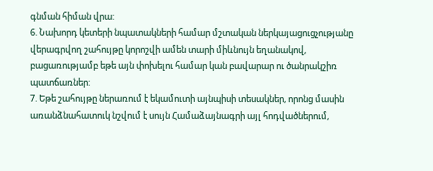գնման հիման վրա:
6. Նախորդ կետերի նպատակների համար մշտական ներկայացուցչությանը վերագրվող շահույթը կորոշվի ամեն տարի միևնույն եղանակով, բացառությամբ եթե այն փոխելու համար կան բավարար ու ծանրակշիռ պատճառներ:
7. Եթե շահույթը ներառում է եկամուտի այնպիսի տեսակներ, որոնց մասին առանձնահատուկ նշվում է սույն Համաձայնագրի այլ հոդվածներում,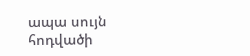ապա սույն հոդվածի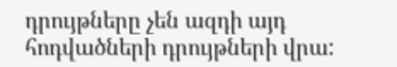դրույթները չեն ազդի այդ հոդվածների դրույթների վրա: